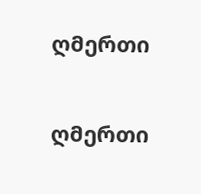ღმერთი

ღმერთი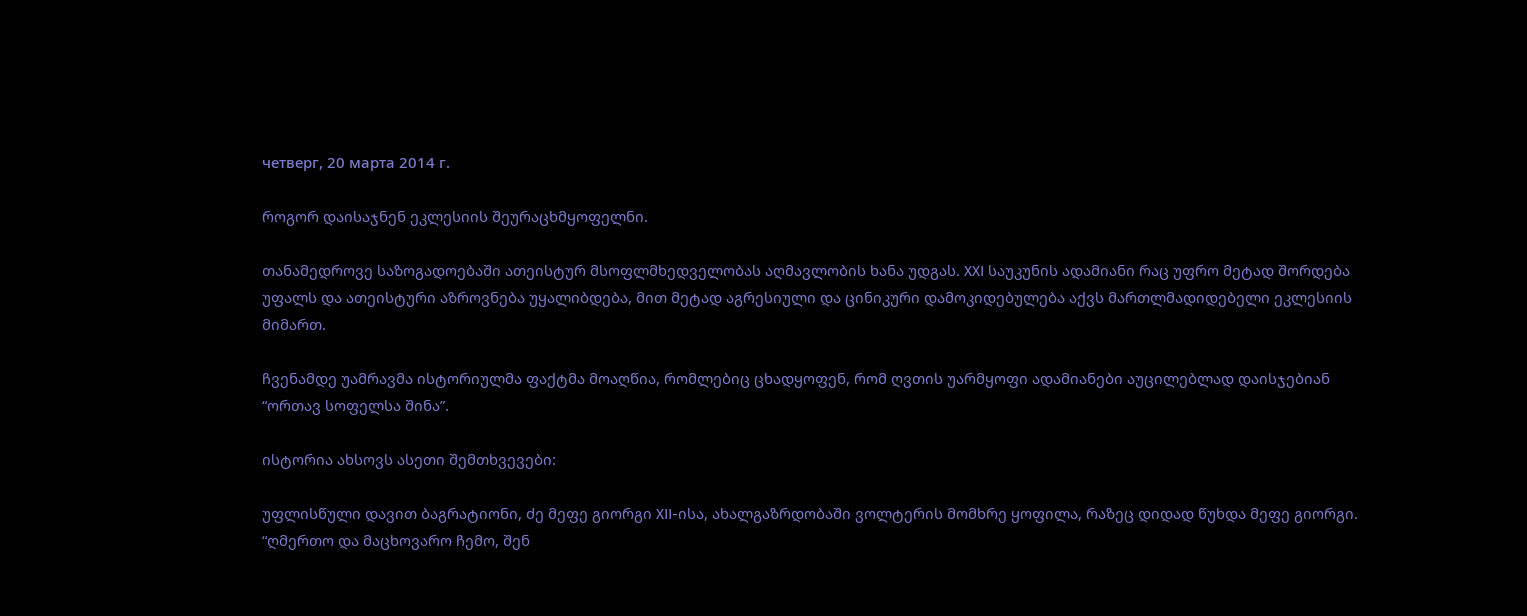четверг, 20 марта 2014 г.

როგორ დაისაჯნენ ეკლესიის შეურაცხმყოფელნი.

თანამედროვე საზოგადოებაში ათეისტურ მსოფლმხედველობას აღმავლობის ხანა უდგას. XXI საუკუნის ადამიანი რაც უფრო მეტად შორდება უფალს და ათეისტური აზროვნება უყალიბდება, მით მეტად აგრესიული და ცინიკური დამოკიდებულება აქვს მართლმადიდებელი ეკლესიის მიმართ.

ჩვენამდე უამრავმა ისტორიულმა ფაქტმა მოაღწია, რომლებიც ცხადყოფენ, რომ ღვთის უარმყოფი ადამიანები აუცილებლად დაისჯებიან “ორთავ სოფელსა შინა”.

ისტორია ახსოვს ასეთი შემთხვევები:

უფლისწული დავით ბაგრატიონი, ძე მეფე გიორგი XII-ისა, ახალგაზრდობაში ვოლტერის მომხრე ყოფილა, რაზეც დიდად წუხდა მეფე გიორგი. “ღმერთო და მაცხოვარო ჩემო, შენ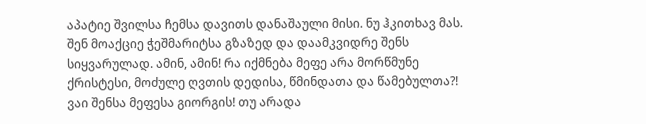აპატიე შვილსა ჩემსა დავითს დანაშაული მისი. ნუ ჰკითხავ მას. შენ მოაქციე ჭეშმარიტსა გზაზედ და დაამკვიდრე შენს სიყვარულად. ამინ, ამინ! რა იქმნება მეფე არა მორწმუნე ქრისტესი, მოძულე ღვთის დედისა, წმინდათა და წამებულთა?! ვაი შენსა მეფესა გიორგის! თუ არადა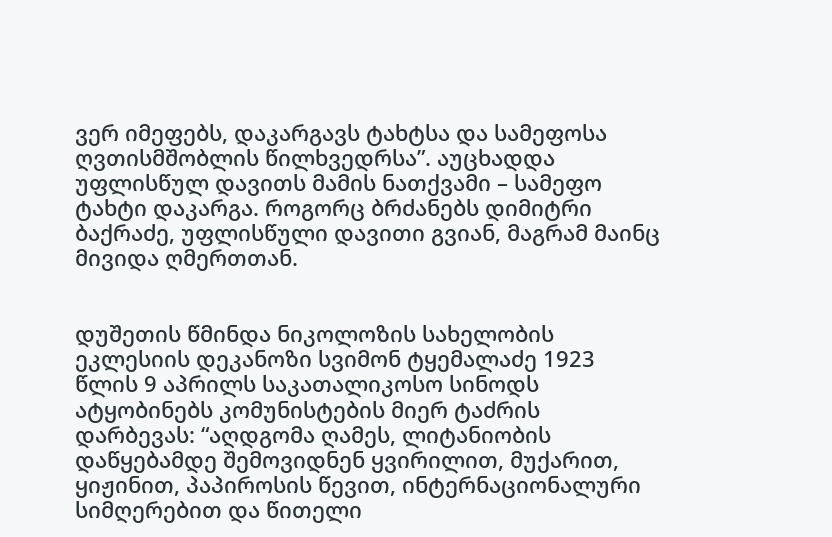ვერ იმეფებს, დაკარგავს ტახტსა და სამეფოსა ღვთისმშობლის წილხვედრსა”. აუცხადდა უფლისწულ დავითს მამის ნათქვამი – სამეფო ტახტი დაკარგა. როგორც ბრძანებს დიმიტრი ბაქრაძე, უფლისწული დავითი გვიან, მაგრამ მაინც მივიდა ღმერთთან.


დუშეთის წმინდა ნიკოლოზის სახელობის ეკლესიის დეკანოზი სვიმონ ტყემალაძე 1923 წლის 9 აპრილს საკათალიკოსო სინოდს ატყობინებს კომუნისტების მიერ ტაძრის დარბევას: “აღდგომა ღამეს, ლიტანიობის დაწყებამდე შემოვიდნენ ყვირილით, მუქარით, ყიჟინით, პაპიროსის წევით, ინტერნაციონალური სიმღერებით და წითელი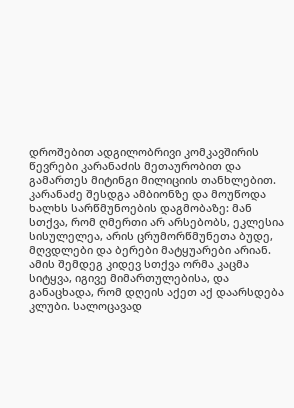დროშებით ადგილობრივი კომკავშირის წევრები კარანაძის მეთაურობით და გამართეს მიტინგი მილიციის თანხლებით. კარანაძე შესდგა ამბიონზე და მოუწოდა ხალხს სარწმუნოების დაგმობაზე: მან სთქვა, რომ ღმერთი არ არსებობს, ეკლესია სისულელეა, არის ცრუმორწმუნეთა ბუდე, მღვდლები და ბერები მატყუარები არიან. ამის შემდეგ კიდევ სთქვა ორმა კაცმა სიტყვა, იგივე მიმართულებისა, და განაცხადა, რომ დღეის აქეთ აქ დაარსდება კლუბი. სალოცავად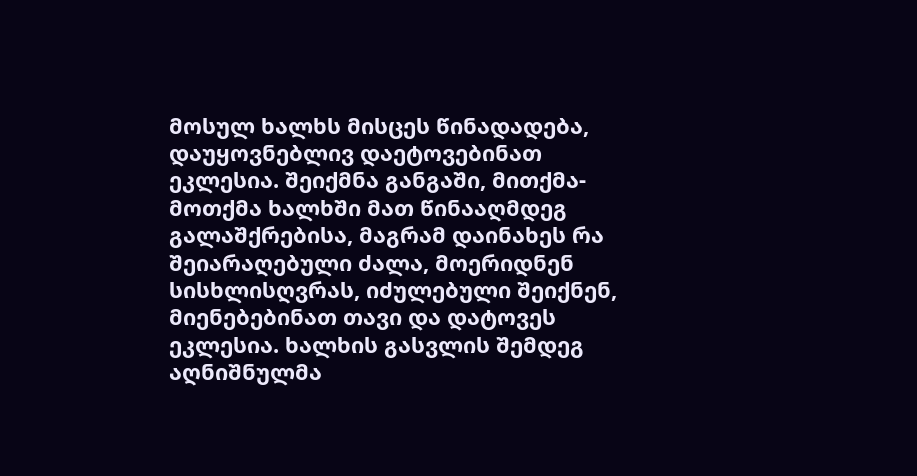მოსულ ხალხს მისცეს წინადადება, დაუყოვნებლივ დაეტოვებინათ ეკლესია. შეიქმნა განგაში, მითქმა-მოთქმა ხალხში მათ წინააღმდეგ გალაშქრებისა, მაგრამ დაინახეს რა შეიარაღებული ძალა, მოერიდნენ სისხლისღვრას, იძულებული შეიქნენ, მიენებებინათ თავი და დატოვეს ეკლესია. ხალხის გასვლის შემდეგ აღნიშნულმა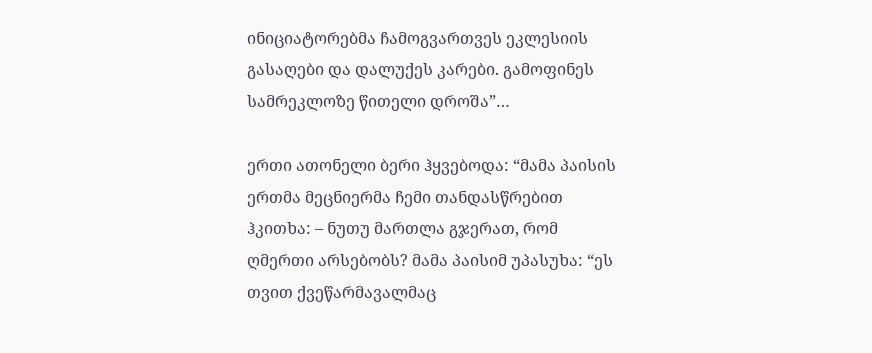ინიციატორებმა ჩამოგვართვეს ეკლესიის გასაღები და დალუქეს კარები. გამოფინეს სამრეკლოზე წითელი დროშა”…

ერთი ათონელი ბერი ჰყვებოდა: “მამა პაისის ერთმა მეცნიერმა ჩემი თანდასწრებით ჰკითხა: – ნუთუ მართლა გჯერათ, რომ ღმერთი არსებობს? მამა პაისიმ უპასუხა: “ეს თვით ქვეწარმავალმაც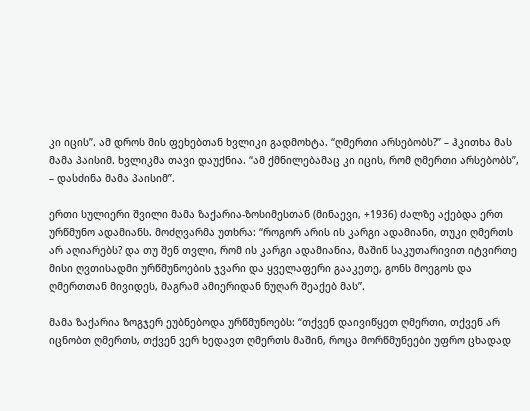კი იცის”. ამ დროს მის ფეხებთან ხვლიკი გადმოხტა. “ღმერთი არსებობს?” – ჰკითხა მას მამა პაისიმ. ხვლიკმა თავი დაუქნია. “ამ ქმნილებამაც კი იცის, რომ ღმერთი არსებობს”, – დასძინა მამა პაისიმ”.

ერთი სულიერი შვილი მამა ზაქარია-ზოსიმესთან (მინაევი, +1936) ძალზე აქებდა ერთ ურწმუნო ადამიანს. მოძღვარმა უთხრა: “როგორ არის ის კარგი ადამიანი, თუკი ღმერთს არ აღიარებს? და თუ შენ თვლი, რომ ის კარგი ადამიანია, მაშინ საკუთარივით იტვირთე მისი ღვთისადმი ურწმუნოების ჯვარი და ყველაფერი გააკეთე, გონს მოეგოს და ღმერთთან მივიდეს, მაგრამ ამიერიდან ნუღარ შეაქებ მას”.

მამა ზაქარია ზოგჯერ ეუბნებოდა ურწმუნოებს: “თქვენ დაივიწყეთ ღმერთი, თქვენ არ იცნობთ ღმერთს, თქვენ ვერ ხედავთ ღმერთს მაშინ, როცა მორწმუნეები უფრო ცხადად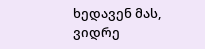ხედავენ მას, ვიდრე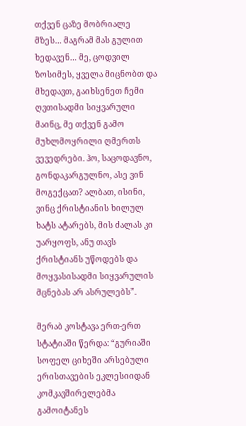თქვენ ცაზე მობრიალე მზეს… მაგრამ მას გულით ხედავენ… მე, ცოდვილ ზოსიმეს, ყველა მიცნობთ და მხედავთ, გაიხსენეთ ჩემი ღვთისადმი სიყვარული მაინც, მე თქვენ გამო მუხლმოყრილი ღმერთს ვევედრები. ჰო, საცოდავნო, გონდაკარგულნო, ასე ვინ მოგექცათ? ალბათ, ისინი, ვინც ქრისტიანის ხილულ ხატს ატარებს, მის ძალას კი უარყოფს, ანუ თავს ქრისტიანს უწოდებს და მოყვასისადმი სიყვარულის მცნებას არ ასრულებს”.

მერაბ კოსტავა ერთ-ერთ სტატიაში წერდა: “გურიაში სოფელ ციხეში არსებული ერისთავების ეკლესიიდან კომკავშირელებმა გამოიტანეს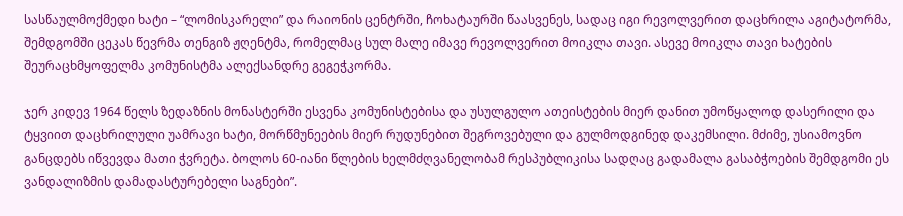სასწაულმოქმედი ხატი – “ლომისკარელი” და რაიონის ცენტრში, ჩოხატაურში წაასვენეს, სადაც იგი რევოლვერით დაცხრილა აგიტატორმა, შემდგომში ცეკას წევრმა თენგიზ ჟღენტმა, რომელმაც სულ მალე იმავე რევოლვერით მოიკლა თავი. ასევე მოიკლა თავი ხატების შეურაცხმყოფელმა კომუნისტმა ალექსანდრე გეგეჭკორმა.

ჯერ კიდევ 1964 წელს ზედაზნის მონასტერში ესვენა კომუნისტებისა და უსულგულო ათეისტების მიერ დანით უმოწყალოდ დასერილი და ტყვიით დაცხრილული უამრავი ხატი, მორწმუნეების მიერ რუდუნებით შეგროვებული და გულმოდგინედ დაკემსილი. მძიმე, უსიამოვნო განცდებს იწვევდა მათი ჭვრეტა. ბოლოს 60-იანი წლების ხელმძღვანელობამ რესპუბლიკისა სადღაც გადამალა გასაბჭოების შემდგომი ეს ვანდალიზმის დამადასტურებელი საგნები”.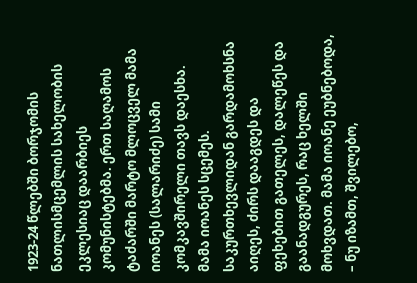1923-24 წლებში ბორჯომის ნათლისმცემლის სახელობის ეკლესიაც დაარბიეს კომუნისტებმა. ერთ საღამოს ტაძარში მარტო მლოცველ მამა იოანეს (სალარიძე) სამი კომკავშირელი თავს დაესხა. მამა იოანეს სცემეს. საკურთხევლიდან გარდამოხსნა აიღეს, ძირს დააგდეს და ფეხებით გათელეს, დალეწეს და გაანადგურეს, რაც ხელში მოხვდათ. მამა იოანე ეუბნებოდა, – ნუ იზამთ, შვილებო,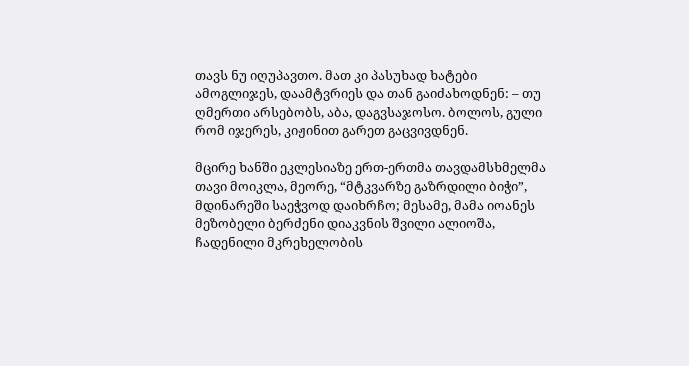თავს ნუ იღუპავთო. მათ კი პასუხად ხატები ამოგლიჯეს, დაამტვრიეს და თან გაიძახოდნენ: – თუ ღმერთი არსებობს, აბა, დაგვსაჯოსო. ბოლოს, გული რომ იჯერეს, კიჟინით გარეთ გაცვივდნენ.

მცირე ხანში ეკლესიაზე ერთ-ერთმა თავდამსხმელმა თავი მოიკლა, მეორე, “მტკვარზე გაზრდილი ბიჭი”, მდინარეში საეჭვოდ დაიხრჩო; მესამე, მამა იოანეს მეზობელი ბერძენი დიაკვნის შვილი ალიოშა, ჩადენილი მკრეხელობის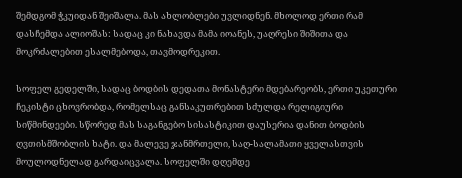შემდგომ ჭკუიდან შეიშალა. მას ახლობლები უვლიდნენ. მხოლოდ ერთი რამ დასჩემდა ალიოშას: სადაც კი ნახავდა მამა იოანეს, უაღრესი შიშითა და მოკრძალებით ესალმებოდა, თავმოდრეკით.

სოფელ გედელში, სადაც ბოდბის დედათა მონასტერი მდებარეობს, ერთი უკეთური ჩეკისტი ცხოვრობდა, რომელსაც განსაკუთრებით სძულდა რელიგიური სიწმინდეები. სწორედ მას საგანგებო სისასტიკით დაუსერია დანით ბოდბის ღვთისმშობლის ხატი. და მალევე ჯანმრთელი, საღ-სალამათი ყველასთვის მოულოდნელად გარდაიცვალა. სოფელში დღემდე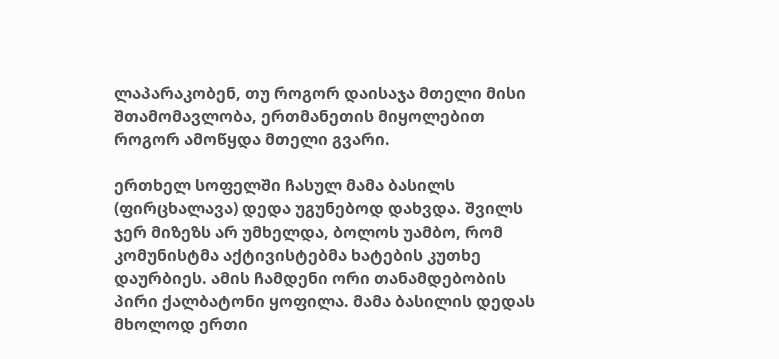ლაპარაკობენ, თუ როგორ დაისაჯა მთელი მისი შთამომავლობა, ერთმანეთის მიყოლებით როგორ ამოწყდა მთელი გვარი.

ერთხელ სოფელში ჩასულ მამა ბასილს (ფირცხალავა) დედა უგუნებოდ დახვდა. შვილს ჯერ მიზეზს არ უმხელდა, ბოლოს უამბო, რომ კომუნისტმა აქტივისტებმა ხატების კუთხე დაურბიეს. ამის ჩამდენი ორი თანამდებობის პირი ქალბატონი ყოფილა. მამა ბასილის დედას მხოლოდ ერთი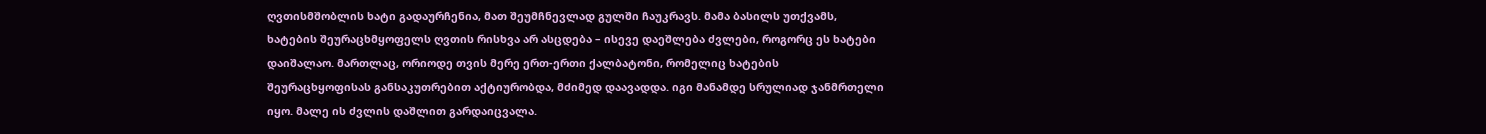ღვთისმშობლის ხატი გადაურჩენია, მათ შეუმჩნევლად გულში ჩაუკრავს. მამა ბასილს უთქვამს, ხატების შეურაცხმყოფელს ღვთის რისხვა არ ასცდება – ისევე დაეშლება ძვლები, როგორც ეს ხატები დაიშალაო. მართლაც, ორიოდე თვის მერე ერთ-ერთი ქალბატონი, რომელიც ხატების შეურაცხყოფისას განსაკუთრებით აქტიურობდა, მძიმედ დაავადდა. იგი მანამდე სრულიად ჯანმრთელი იყო. მალე ის ძვლის დაშლით გარდაიცვალა.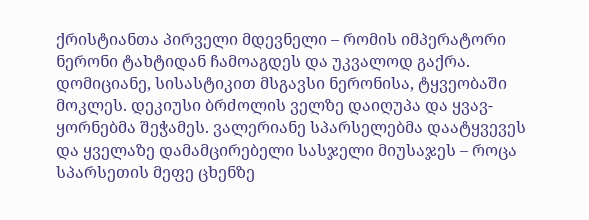ქრისტიანთა პირველი მდევნელი – რომის იმპერატორი ნერონი ტახტიდან ჩამოაგდეს და უკვალოდ გაქრა. დომიციანე, სისასტიკით მსგავსი ნერონისა, ტყვეობაში მოკლეს. დეკიუსი ბრძოლის ველზე დაიღუპა და ყვავ-ყორნებმა შეჭამეს. ვალერიანე სპარსელებმა დაატყვევეს და ყველაზე დამამცირებელი სასჯელი მიუსაჯეს – როცა სპარსეთის მეფე ცხენზე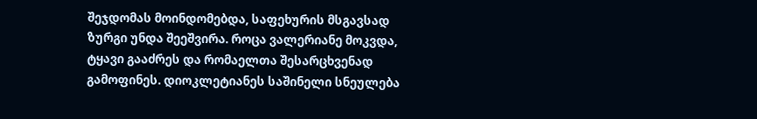შეჯდომას მოინდომებდა, საფეხურის მსგავსად ზურგი უნდა შეეშვირა. როცა ვალერიანე მოკვდა, ტყავი გააძრეს და რომაელთა შესარცხვენად გამოფინეს. დიოკლეტიანეს საშინელი სნეულება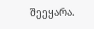შეეყარა.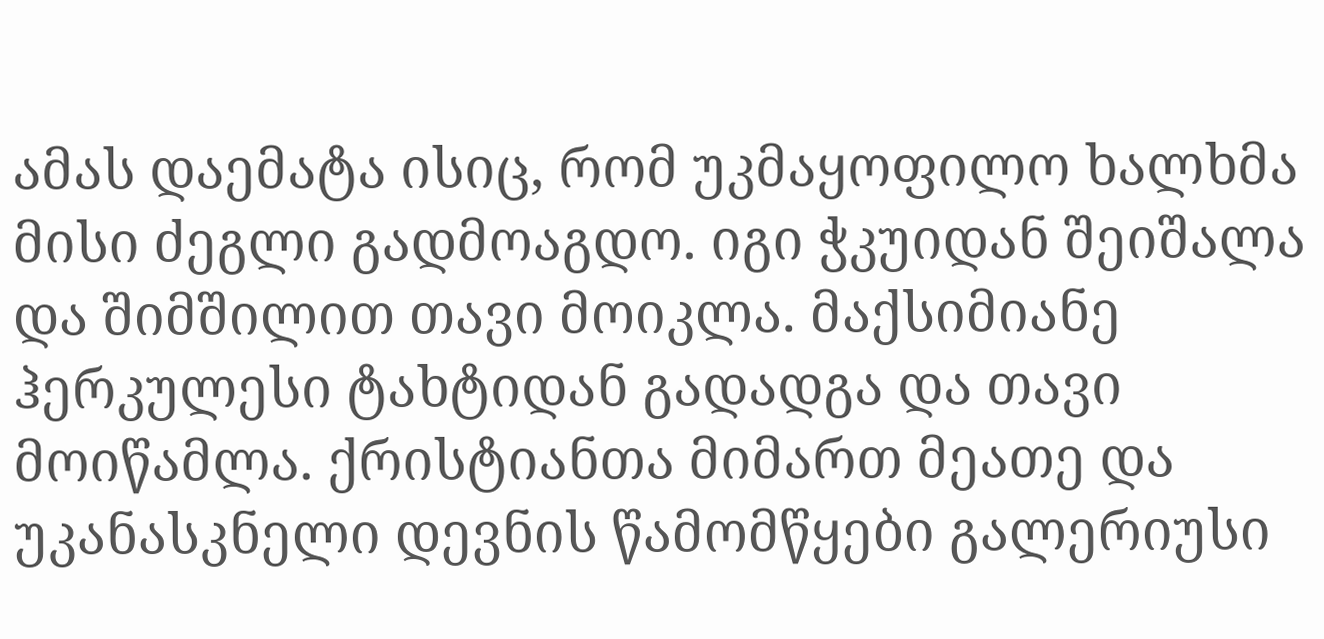ამას დაემატა ისიც, რომ უკმაყოფილო ხალხმა მისი ძეგლი გადმოაგდო. იგი ჭკუიდან შეიშალა და შიმშილით თავი მოიკლა. მაქსიმიანე ჰერკულესი ტახტიდან გადადგა და თავი მოიწამლა. ქრისტიანთა მიმართ მეათე და უკანასკნელი დევნის წამომწყები გალერიუსი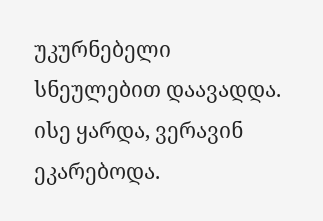უკურნებელი სნეულებით დაავადდა. ისე ყარდა, ვერავინ ეკარებოდა.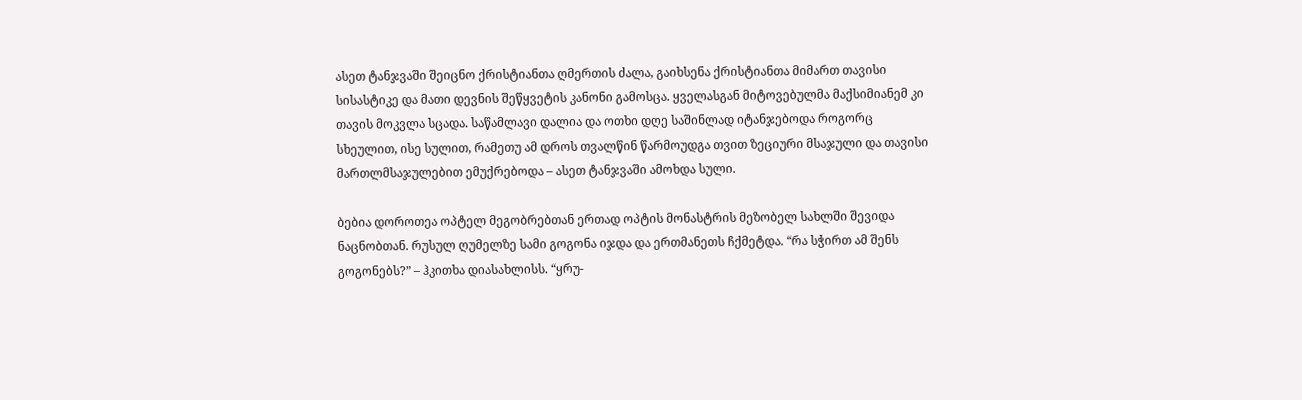ასეთ ტანჯვაში შეიცნო ქრისტიანთა ღმერთის ძალა, გაიხსენა ქრისტიანთა მიმართ თავისი სისასტიკე და მათი დევნის შეწყვეტის კანონი გამოსცა. ყველასგან მიტოვებულმა მაქსიმიანემ კი თავის მოკვლა სცადა. საწამლავი დალია და ოთხი დღე საშინლად იტანჯებოდა როგორც სხეულით, ისე სულით, რამეთუ ამ დროს თვალწინ წარმოუდგა თვით ზეციური მსაჯული და თავისი მართლმსაჯულებით ემუქრებოდა – ასეთ ტანჯვაში ამოხდა სული.

ბებია დოროთეა ოპტელ მეგობრებთან ერთად ოპტის მონასტრის მეზობელ სახლში შევიდა ნაცნობთან. რუსულ ღუმელზე სამი გოგონა იჯდა და ერთმანეთს ჩქმეტდა. “რა სჭირთ ამ შენს გოგონებს?” – ჰკითხა დიასახლისს. “ყრუ-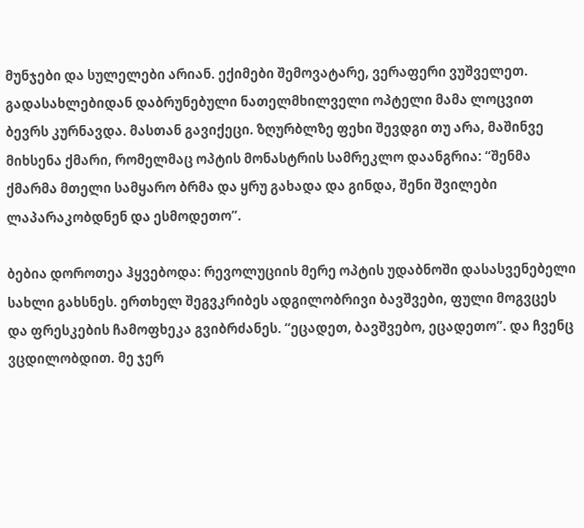მუნჯები და სულელები არიან. ექიმები შემოვატარე, ვერაფერი ვუშველეთ. გადასახლებიდან დაბრუნებული ნათელმხილველი ოპტელი მამა ლოცვით ბევრს კურნავდა. მასთან გავიქეცი. ზღურბლზე ფეხი შევდგი თუ არა, მაშინვე მიხსენა ქმარი, რომელმაც ოპტის მონასტრის სამრეკლო დაანგრია: “შენმა ქმარმა მთელი სამყარო ბრმა და ყრუ გახადა და გინდა, შენი შვილები ლაპარაკობდნენ და ესმოდეთო”.

ბებია დოროთეა ჰყვებოდა: რევოლუციის მერე ოპტის უდაბნოში დასასვენებელი სახლი გახსნეს. ერთხელ შეგვკრიბეს ადგილობრივი ბავშვები, ფული მოგვცეს და ფრესკების ჩამოფხეკა გვიბრძანეს. “ეცადეთ, ბავშვებო, ეცადეთო”. და ჩვენც ვცდილობდით. მე ჯერ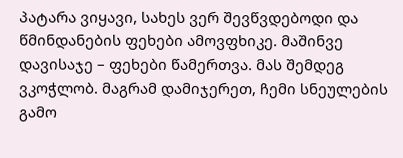პატარა ვიყავი, სახეს ვერ შევწვდებოდი და წმინდანების ფეხები ამოვფხიკე. მაშინვე დავისაჯე – ფეხები წამერთვა. მას შემდეგ ვკოჭლობ. მაგრამ დამიჯერეთ, ჩემი სნეულების გამო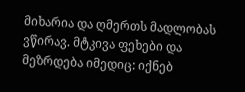მიხარია და ღმერთს მადლობას ვწირავ. მტკივა ფეხები და მეზრდება იმედიც: იქნებ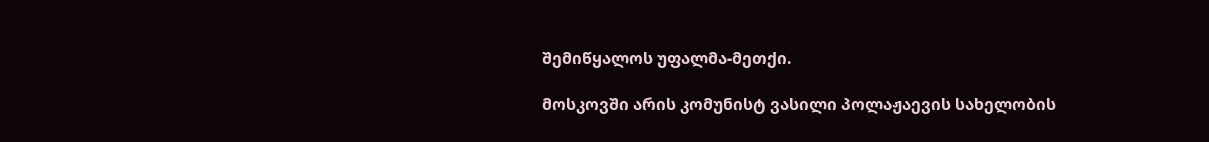შემიწყალოს უფალმა-მეთქი.

მოსკოვში არის კომუნისტ ვასილი პოლაჟაევის სახელობის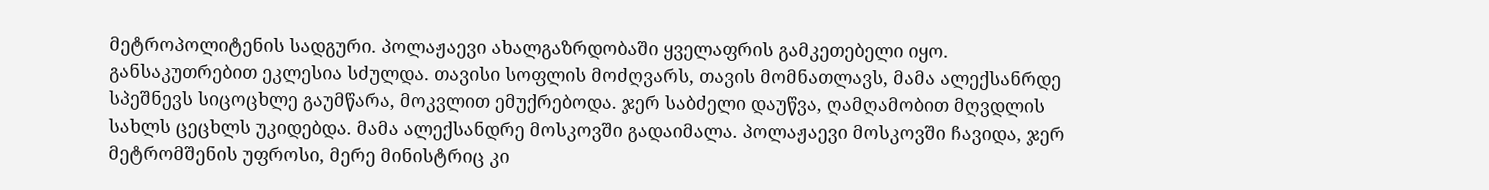მეტროპოლიტენის სადგური. პოლაჟაევი ახალგაზრდობაში ყველაფრის გამკეთებელი იყო. განსაკუთრებით ეკლესია სძულდა. თავისი სოფლის მოძღვარს, თავის მომნათლავს, მამა ალექსანრდე სპეშნევს სიცოცხლე გაუმწარა, მოკვლით ემუქრებოდა. ჯერ საბძელი დაუწვა, ღამღამობით მღვდლის სახლს ცეცხლს უკიდებდა. მამა ალექსანდრე მოსკოვში გადაიმალა. პოლაჟაევი მოსკოვში ჩავიდა, ჯერ მეტრომშენის უფროსი, მერე მინისტრიც კი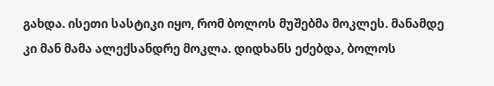გახდა. ისეთი სასტიკი იყო, რომ ბოლოს მუშებმა მოკლეს. მანამდე კი მან მამა ალექსანდრე მოკლა. დიდხანს ეძებდა, ბოლოს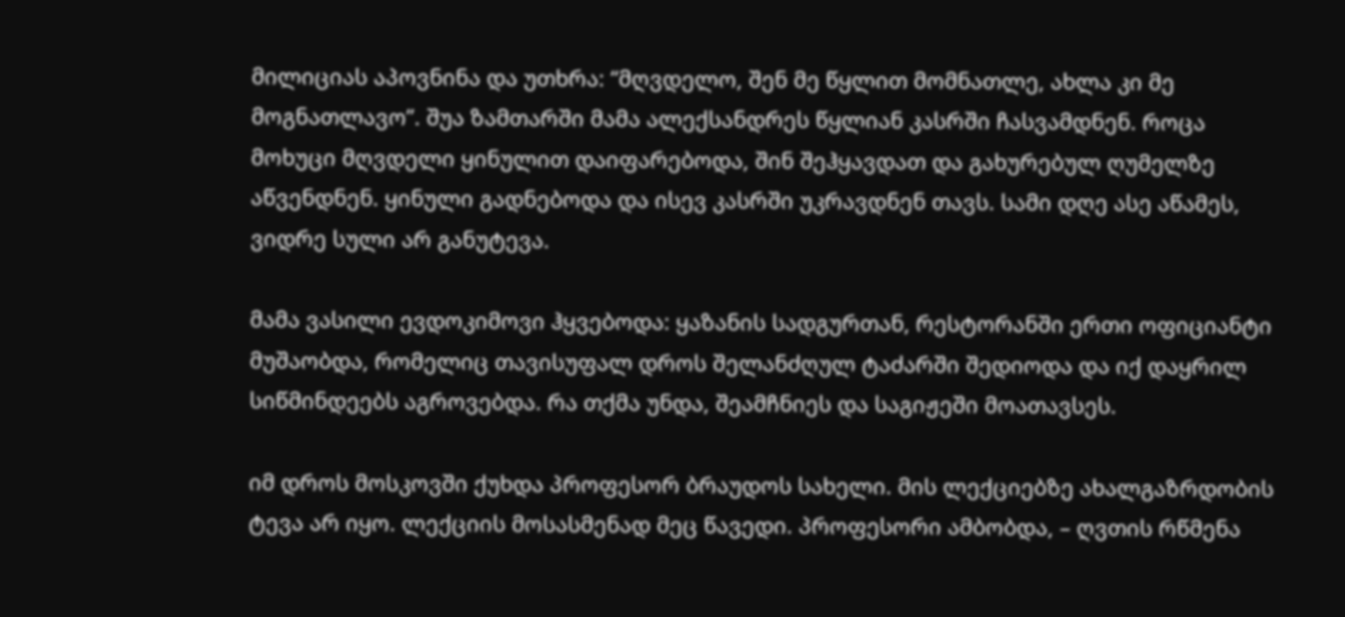მილიციას აპოვნინა და უთხრა: “მღვდელო, შენ მე წყლით მომნათლე, ახლა კი მე მოგნათლავო”. შუა ზამთარში მამა ალექსანდრეს წყლიან კასრში ჩასვამდნენ. როცა მოხუცი მღვდელი ყინულით დაიფარებოდა, შინ შეჰყავდათ და გახურებულ ღუმელზე აწვენდნენ. ყინული გადნებოდა და ისევ კასრში უკრავდნენ თავს. სამი დღე ასე აწამეს, ვიდრე სული არ განუტევა.

მამა ვასილი ევდოკიმოვი ჰყვებოდა: ყაზანის სადგურთან, რესტორანში ერთი ოფიციანტი მუშაობდა, რომელიც თავისუფალ დროს შელანძღულ ტაძარში შედიოდა და იქ დაყრილ სიწმინდეებს აგროვებდა. რა თქმა უნდა, შეამჩნიეს და საგიჟეში მოათავსეს.

იმ დროს მოსკოვში ქუხდა პროფესორ ბრაუდოს სახელი. მის ლექციებზე ახალგაზრდობის ტევა არ იყო. ლექციის მოსასმენად მეც წავედი. პროფესორი ამბობდა, – ღვთის რწმენა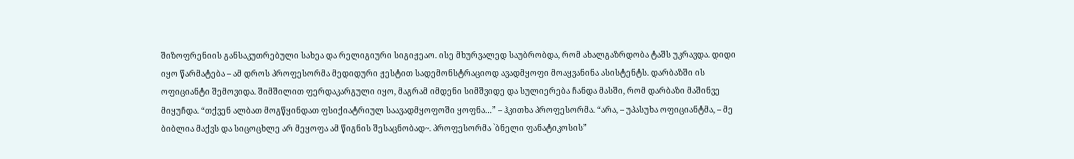შიზოფრენიის განსაკუთრებული სახეა და რელიგიური სიგიჟეაო. ისე მხურვალედ საუბრობდა, რომ ახალგაზრდობა ტაშს უკრავდა. დიდი იყო წარმატება – ამ დროს პროფესორმა მედიდური ჟესტით სადემონსტრაციოდ ავადმყოფი მოაყვანინა ასისტენტს. დარბაზში ის ოფიციანტი შემოვიდა. შიმშილით ფერდაკარგული იყო, მაგრამ იმდენი სიმშვიდე და სულიერება ჩანდა მასში, რომ დარბაზი მაშინვე მიყუჩდა. “თქვენ ალბათ მოგწყინდათ ფსიქიატრიულ საავადმყოფოში ყოფნა…” – ჰკითხა პროფესორმა. “არა, – უპასუხა ოფიციანტმა, – მე ბიბლია მაქვს და სიცოცხლე არ მეყოფა ამ წიგნის შესაცნობად~. პროფესორმა `ბნელი ფანატიკოსის”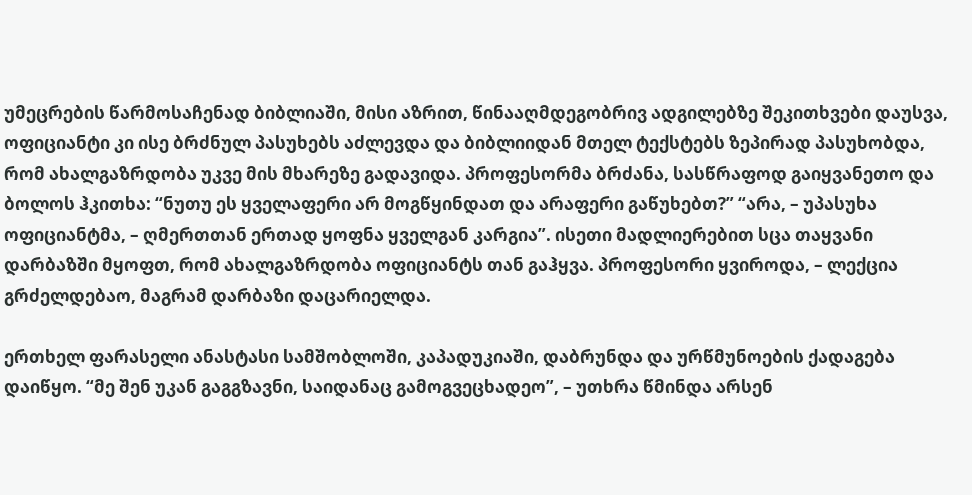უმეცრების წარმოსაჩენად ბიბლიაში, მისი აზრით, წინააღმდეგობრივ ადგილებზე შეკითხვები დაუსვა, ოფიციანტი კი ისე ბრძნულ პასუხებს აძლევდა და ბიბლიიდან მთელ ტექსტებს ზეპირად პასუხობდა, რომ ახალგაზრდობა უკვე მის მხარეზე გადავიდა. პროფესორმა ბრძანა, სასწრაფოდ გაიყვანეთო და ბოლოს ჰკითხა: “ნუთუ ეს ყველაფერი არ მოგწყინდათ და არაფერი გაწუხებთ?” “არა, – უპასუხა ოფიციანტმა, – ღმერთთან ერთად ყოფნა ყველგან კარგია”. ისეთი მადლიერებით სცა თაყვანი დარბაზში მყოფთ, რომ ახალგაზრდობა ოფიციანტს თან გაჰყვა. პროფესორი ყვიროდა, – ლექცია გრძელდებაო, მაგრამ დარბაზი დაცარიელდა.

ერთხელ ფარასელი ანასტასი სამშობლოში, კაპადუკიაში, დაბრუნდა და ურწმუნოების ქადაგება დაიწყო. “მე შენ უკან გაგგზავნი, საიდანაც გამოგვეცხადეო”, – უთხრა წმინდა არსენ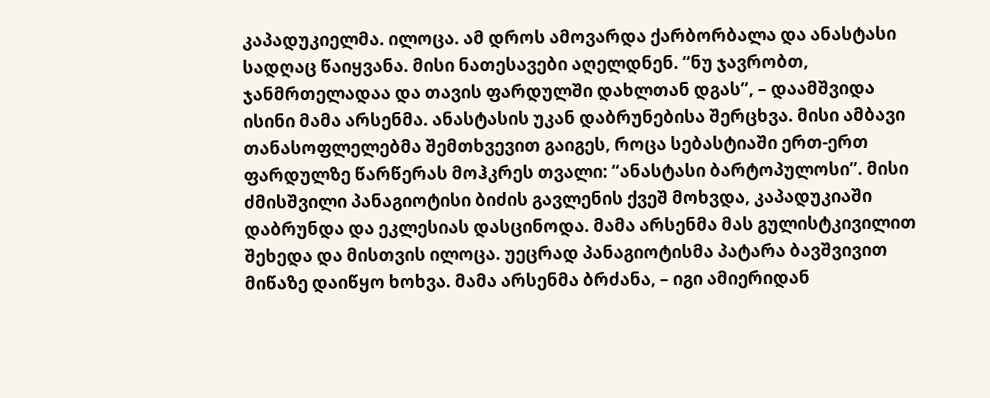კაპადუკიელმა. ილოცა. ამ დროს ამოვარდა ქარბორბალა და ანასტასი სადღაც წაიყვანა. მისი ნათესავები აღელდნენ. “ნუ ჯავრობთ, ჯანმრთელადაა და თავის ფარდულში დახლთან დგას”, – დაამშვიდა ისინი მამა არსენმა. ანასტასის უკან დაბრუნებისა შერცხვა. მისი ამბავი თანასოფლელებმა შემთხვევით გაიგეს, როცა სებასტიაში ერთ-ერთ ფარდულზე წარწერას მოჰკრეს თვალი: “ანასტასი ბარტოპულოსი”. მისი ძმისშვილი პანაგიოტისი ბიძის გავლენის ქვეშ მოხვდა, კაპადუკიაში დაბრუნდა და ეკლესიას დასცინოდა. მამა არსენმა მას გულისტკივილით შეხედა და მისთვის ილოცა. უეცრად პანაგიოტისმა პატარა ბავშვივით მიწაზე დაიწყო ხოხვა. მამა არსენმა ბრძანა, – იგი ამიერიდან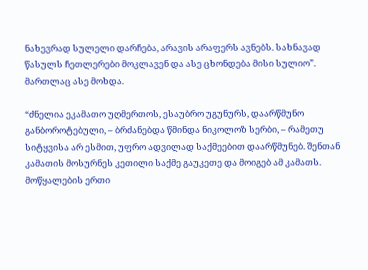ნახევრად სულელი დარჩება, არავის არაფერს ავნებს. სახნავად წასულს ჩეთლერები მოკლავენ და ასე ცხონდება მისი სულიო”. მართლაც ასე მოხდა.

“ძნელია ეკამათო უღმერთოს, ესაუბრო უგუნურს, დაარწმუნო განბოროტებული, – ბრძანებდა წმინდა ნიკოლოზ სერბი, – რამეთუ სიტყვისა არ ესმით, უფრო ადვილად საქმეებით დაარწმუნებ. შენთან კამათის მოსურნეს კეთილი საქმე გაუკეთე და მოიგებ ამ კამათს. მოწყალების ერთი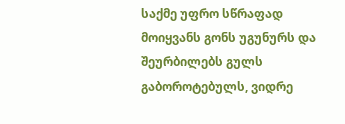საქმე უფრო სწრაფად მოიყვანს გონს უგუნურს და შეურბილებს გულს გაბოროტებულს, ვიდრე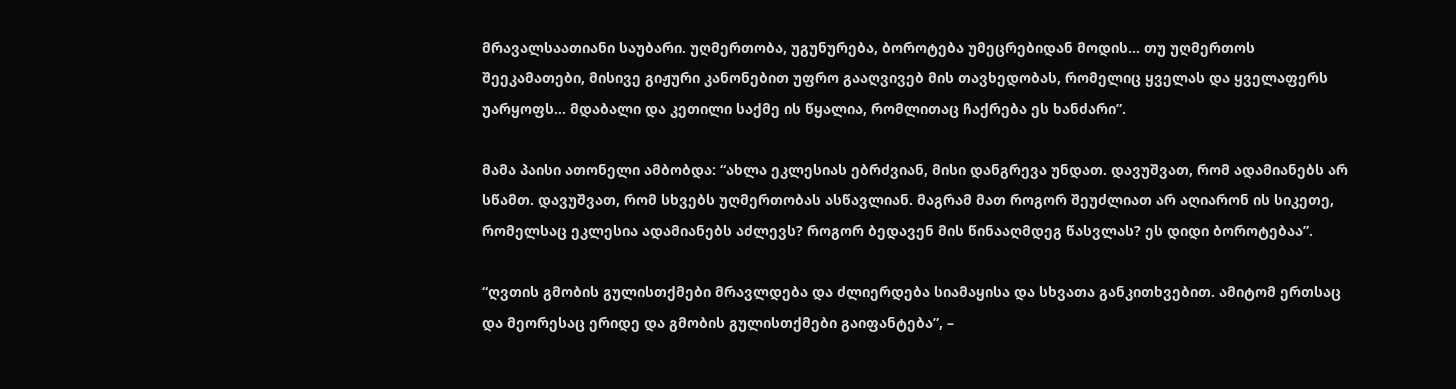მრავალსაათიანი საუბარი. უღმერთობა, უგუნურება, ბოროტება უმეცრებიდან მოდის… თუ უღმერთოს შეეკამათები, მისივე გიჟური კანონებით უფრო გააღვივებ მის თავხედობას, რომელიც ყველას და ყველაფერს უარყოფს… მდაბალი და კეთილი საქმე ის წყალია, რომლითაც ჩაქრება ეს ხანძარი”.

მამა პაისი ათონელი ამბობდა: “ახლა ეკლესიას ებრძვიან, მისი დანგრევა უნდათ. დავუშვათ, რომ ადამიანებს არ სწამთ. დავუშვათ, რომ სხვებს უღმერთობას ასწავლიან. მაგრამ მათ როგორ შეუძლიათ არ აღიარონ ის სიკეთე, რომელსაც ეკლესია ადამიანებს აძლევს? როგორ ბედავენ მის წინააღმდეგ წასვლას? ეს დიდი ბოროტებაა”.

“ღვთის გმობის გულისთქმები მრავლდება და ძლიერდება სიამაყისა და სხვათა განკითხვებით. ამიტომ ერთსაც და მეორესაც ერიდე და გმობის გულისთქმები გაიფანტება”, –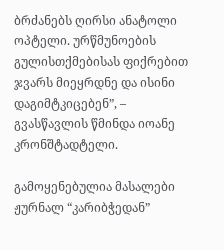ბრძანებს ღირსი ანატოლი ოპტელი. ურწმუნოების გულისთქმებისას ფიქრებით ჯვარს მიეყრდნე და ისინი დაგიმტკიცებენ”, – გვასწავლის წმინდა იოანე კრონშტადტელი.

გამოყენებულია მასალები ჟურნალ “კარიბჭედან”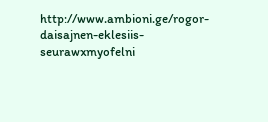http://www.ambioni.ge/rogor-daisajnen-eklesiis-seurawxmyofelni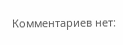Комментариев нет: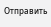Отправить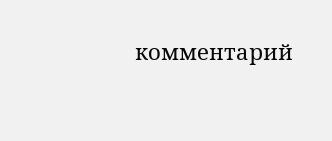комментарий